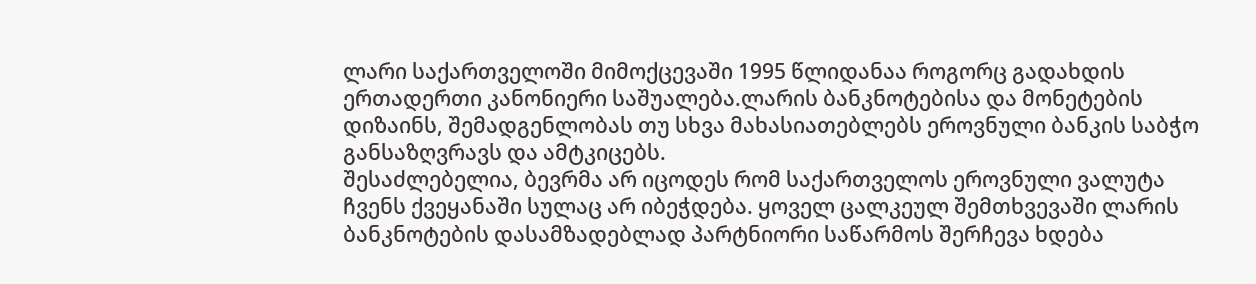ლარი საქართველოში მიმოქცევაში 1995 წლიდანაა როგორც გადახდის ერთადერთი კანონიერი საშუალება.ლარის ბანკნოტებისა და მონეტების დიზაინს, შემადგენლობას თუ სხვა მახასიათებლებს ეროვნული ბანკის საბჭო განსაზღვრავს და ამტკიცებს.
შესაძლებელია, ბევრმა არ იცოდეს რომ საქართველოს ეროვნული ვალუტა ჩვენს ქვეყანაში სულაც არ იბეჭდება. ყოველ ცალკეულ შემთხვევაში ლარის ბანკნოტების დასამზადებლად პარტნიორი საწარმოს შერჩევა ხდება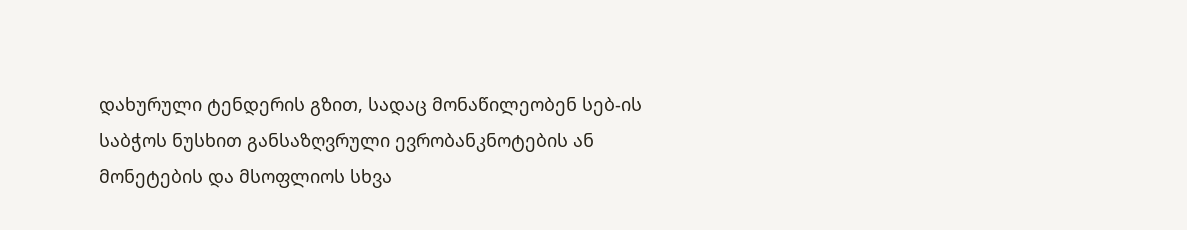დახურული ტენდერის გზით, სადაც მონაწილეობენ სებ-ის საბჭოს ნუსხით განსაზღვრული ევრობანკნოტების ან მონეტების და მსოფლიოს სხვა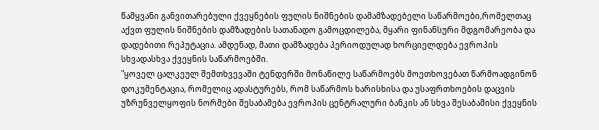წამყვანი განვითარებული ქვეყნების ფულის ნიშნების დამამზადებელი საწარმოები,რომელთაც აქვთ ფულის ნიშნების დამზადების სათანადო გამოცდილება, მყარი ფინანსური მდგომარეობა და დადებითი რეპუტაცია. ამდენად, მათი დამზადება პერიოდულად ხორციელდება ევროპის სხვადასხვა ქვეყნის საწარმოებში.
"ყოველ ცალკეულ შემთხვევაში ტენდერში მონაწილე საწარმოებს მოეთხოვებათ წარმოადგინონ დოკუმენტაცია, რომელიც ადასტურებს, რომ საწარმოს ხარისხისა და უსაფრთხოების დაცვის უზრუნველყოფის ნორმები შესაბამება ევროპის ცენტრალური ბანკის ან სხვა შესაბამისი ქვეყნის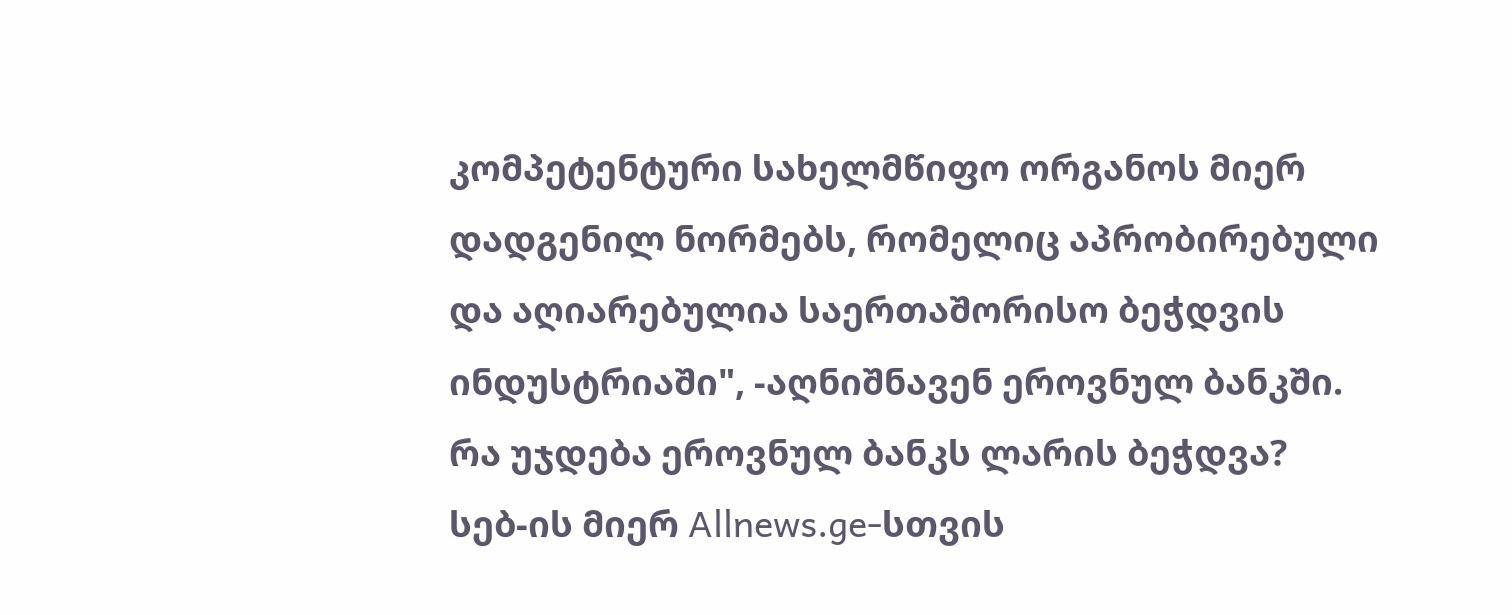კომპეტენტური სახელმწიფო ორგანოს მიერ დადგენილ ნორმებს, რომელიც აპრობირებული და აღიარებულია საერთაშორისო ბეჭდვის ინდუსტრიაში", -აღნიშნავენ ეროვნულ ბანკში.
რა უჯდება ეროვნულ ბანკს ლარის ბეჭდვა?
სებ-ის მიერ Allnews.ge-სთვის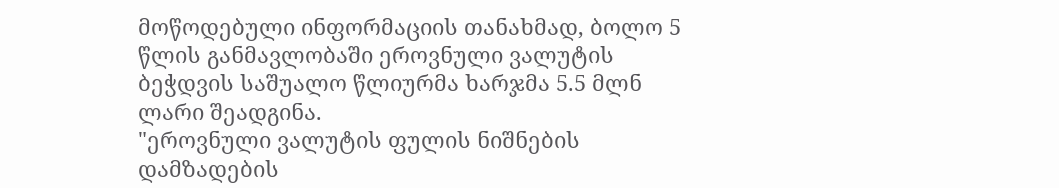მოწოდებული ინფორმაციის თანახმად, ბოლო 5 წლის განმავლობაში ეროვნული ვალუტის ბეჭდვის საშუალო წლიურმა ხარჯმა 5.5 მლნ ლარი შეადგინა.
"ეროვნული ვალუტის ფულის ნიშნების დამზადების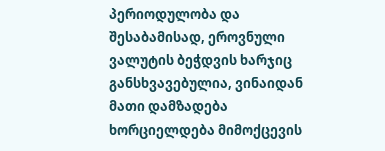პერიოდულობა და შესაბამისად, ეროვნული ვალუტის ბეჭდვის ხარჯიც განსხვავებულია, ვინაიდან მათი დამზადება ხორციელდება მიმოქცევის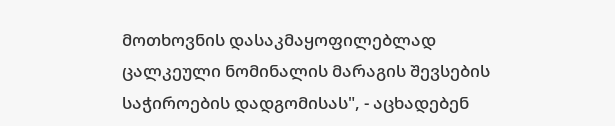მოთხოვნის დასაკმაყოფილებლად ცალკეული ნომინალის მარაგის შევსების საჭიროების დადგომისას", - აცხადებენ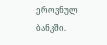ეროვნულ ბანკში.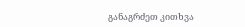განაგრძეთ კითხვა